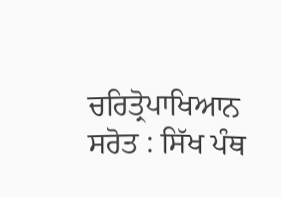ਚਰਿਤ੍ਰੋਪਾਖਿਆਨ ਸਰੋਤ : ਸਿੱਖ ਪੰਥ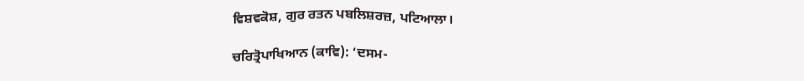ਵਿਸ਼ਵਕੋਸ਼, ਗੁਰ ਰਤਨ ਪਬਲਿਸ਼ਰਜ਼, ਪਟਿਆਲਾ।

ਚਰਿਤ੍ਰੋਪਾਖਿਆਨ (ਕਾਵਿ): ‘ਦਸਮ-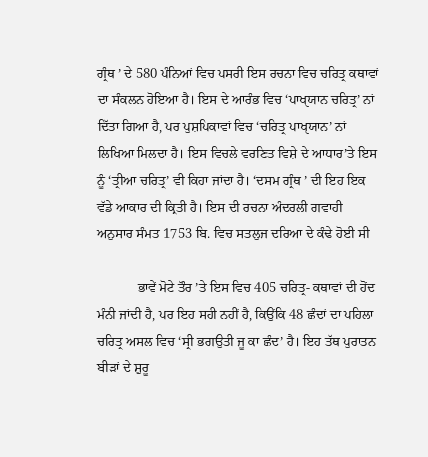ਗ੍ਰੰਥ ’ ਦੇ 580 ਪੰਨਿਆਂ ਵਿਚ ਪਸਰੀ ਇਸ ਰਚਨਾ ਵਿਚ ਚਰਿਤ੍ਰ ਕਥਾਵਾਂ ਦਾ ਸੰਕਲਨ ਹੋਇਆ ਹੈ। ਇਸ ਦੇ ਆਰੰਭ ਵਿਚ ‘ਪਾਖੑਯਾਨ ਚਰਿਤ੍ਰ’ ਨਾਂ ਦਿੱਤਾ ਗਿਆ ਹੈ, ਪਰ ਪੁਸ਼ਪਿਕਾਵਾਂ ਵਿਚ ‘ਚਰਿਤ੍ਰ ਪਾਖੑਯਾਨ’ ਨਾਂ ਲਿਖਿਆ ਮਿਲਦਾ ਹੈ। ਇਸ ਵਿਚਲੇ ਵਰਣਿਤ ਵਿਸ਼ੇ ਦੇ ਆਧਾਰ’ਤੇ ਇਸ ਨੂੰ ‘ਤ੍ਰੀਆ ਚਰਿਤ੍ਰ’ ਵੀ ਕਿਹਾ ਜਾਂਦਾ ਹੈ। ‘ਦਸਮ ਗ੍ਰੰਥ ’ ਦੀ ਇਹ ਇਕ ਵੱਡੇ ਆਕਾਰ ਦੀ ਕ੍ਰਿਤੀ ਹੈ। ਇਸ ਦੀ ਰਚਨਾ ਅੰਦਰਲੀ ਗਵਾਹੀ ਅਨੁਸਾਰ ਸੰਮਤ 1753 ਬਿ. ਵਿਚ ਸਤਲੁਜ ਦਰਿਆ ਦੇ ਕੰਢੇ ਹੋਈ ਸੀ

            ਭਾਵੇਂ ਮੋਟੇ ਤੌਰ ’ਤੇ ਇਸ ਵਿਚ 405 ਚਰਿਤ੍ਰ- ਕਥਾਵਾਂ ਦੀ ਹੋਂਦ ਮੰਨੀ ਜਾਂਦੀ ਹੈ, ਪਰ ਇਹ ਸਹੀ ਨਹੀਂ ਹੈ, ਕਿਉਂਕਿ 48 ਛੰਦਾਂ ਦਾ ਪਹਿਲਾ ਚਰਿਤ੍ਰ ਅਸਲ ਵਿਚ ‘ਸ੍ਰੀ ਭਗਉਤੀ ਜੂ ਕਾ ਛੰਦ’ ਹੈ। ਇਹ ਤੱਥ ਪੁਰਾਤਨ ਬੀੜਾਂ ਦੇ ਸ਼ੁਰੂ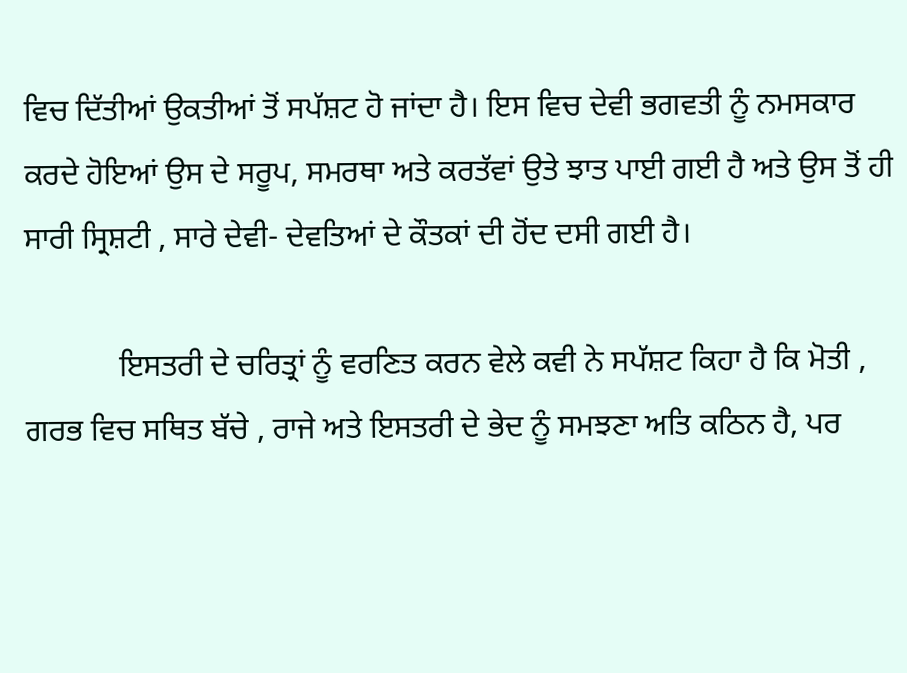ਵਿਚ ਦਿੱਤੀਆਂ ਉਕਤੀਆਂ ਤੋਂ ਸਪੱਸ਼ਟ ਹੋ ਜਾਂਦਾ ਹੈ। ਇਸ ਵਿਚ ਦੇਵੀ ਭਗਵਤੀ ਨੂੰ ਨਮਸਕਾਰ ਕਰਦੇ ਹੋਇਆਂ ਉਸ ਦੇ ਸਰੂਪ, ਸਮਰਥਾ ਅਤੇ ਕਰਤੱਵਾਂ ਉਤੇ ਝਾਤ ਪਾਈ ਗਈ ਹੈ ਅਤੇ ਉਸ ਤੋਂ ਹੀ ਸਾਰੀ ਸ੍ਰਿਸ਼ਟੀ , ਸਾਰੇ ਦੇਵੀ- ਦੇਵਤਿਆਂ ਦੇ ਕੌਤਕਾਂ ਦੀ ਹੋਂਦ ਦਸੀ ਗਈ ਹੈ।

            ਇਸਤਰੀ ਦੇ ਚਰਿਤ੍ਰਾਂ ਨੂੰ ਵਰਣਿਤ ਕਰਨ ਵੇਲੇ ਕਵੀ ਨੇ ਸਪੱਸ਼ਟ ਕਿਹਾ ਹੈ ਕਿ ਮੋਤੀ , ਗਰਭ ਵਿਚ ਸਥਿਤ ਬੱਚੇ , ਰਾਜੇ ਅਤੇ ਇਸਤਰੀ ਦੇ ਭੇਦ ਨੂੰ ਸਮਝਣਾ ਅਤਿ ਕਠਿਨ ਹੈ, ਪਰ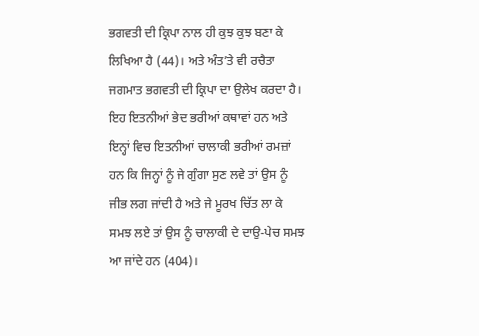ਭਗਵਤੀ ਦੀ ਕ੍ਰਿਪਾ ਨਾਲ ਹੀ ਕੁਝ ਕੁਝ ਬਣਾ ਕੇ ਲਿਖਿਆ ਹੈ (44)। ਅਤੇ ਅੰਤ’ਤੇ ਵੀ ਰਚੈਤਾ ਜਗਮਾਤ ਭਗਵਤੀ ਦੀ ਕ੍ਰਿਪਾ ਦਾ ਉਲੇਖ ਕਰਦਾ ਹੈ। ਇਹ ਇਤਨੀਆਂ ਭੇਦ ਭਰੀਆਂ ਕਥਾਵਾਂ ਹਨ ਅਤੇ ਇਨ੍ਹਾਂ ਵਿਚ ਇਤਨੀਆਂ ਚਾਲਾਕੀ ਭਰੀਆਂ ਰਮਜ਼ਾਂ ਹਨ ਕਿ ਜਿਨ੍ਹਾਂ ਨੂੰ ਜੇ ਗੁੰਗਾ ਸੁਣ ਲਵੇ ਤਾਂ ਉਸ ਨੂੰ ਜੀਭ ਲਗ ਜਾਂਦੀ ਹੈ ਅਤੇ ਜੇ ਮੂਰਖ ਚਿੱਤ ਲਾ ਕੇ ਸਮਝ ਲਏ ਤਾਂ ਉਸ ਨੂੰ ਚਾਲਾਕੀ ਦੇ ਦਾਉ-ਪੇਚ ਸਮਝ ਆ ਜਾਂਦੇ ਹਨ (404)।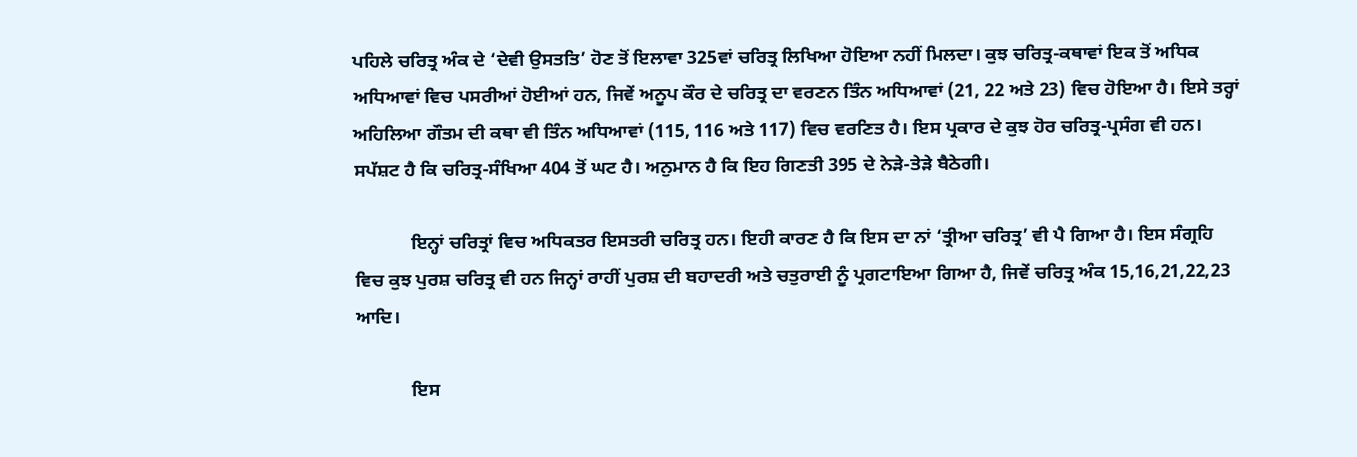ਪਹਿਲੇ ਚਰਿਤ੍ਰ ਅੰਕ ਦੇ ‘ਦੇਵੀ ਉਸਤਤਿ’ ਹੋਣ ਤੋਂ ਇਲਾਵਾ 325ਵਾਂ ਚਰਿਤ੍ਰ ਲਿਖਿਆ ਹੋਇਆ ਨਹੀਂ ਮਿਲਦਾ। ਕੁਝ ਚਰਿਤ੍ਰ-ਕਥਾਵਾਂ ਇਕ ਤੋਂ ਅਧਿਕ ਅਧਿਆਵਾਂ ਵਿਚ ਪਸਰੀਆਂ ਹੋਈਆਂ ਹਨ, ਜਿਵੇਂ ਅਨੂਪ ਕੌਰ ਦੇ ਚਰਿਤ੍ਰ ਦਾ ਵਰਣਨ ਤਿੰਨ ਅਧਿਆਵਾਂ (21, 22 ਅਤੇ 23) ਵਿਚ ਹੋਇਆ ਹੈ। ਇਸੇ ਤਰ੍ਹਾਂ ਅਹਿਲਿਆ ਗੌਤਮ ਦੀ ਕਥਾ ਵੀ ਤਿੰਨ ਅਧਿਆਵਾਂ (115, 116 ਅਤੇ 117) ਵਿਚ ਵਰਣਿਤ ਹੈ। ਇਸ ਪ੍ਰਕਾਰ ਦੇ ਕੁਝ ਹੋਰ ਚਰਿਤ੍ਰ-ਪ੍ਰਸੰਗ ਵੀ ਹਨ। ਸਪੱਸ਼ਟ ਹੈ ਕਿ ਚਰਿਤ੍ਰ-ਸੰਖਿਆ 404 ਤੋਂ ਘਟ ਹੈ। ਅਨੁਮਾਨ ਹੈ ਕਿ ਇਹ ਗਿਣਤੀ 395 ਦੇ ਨੇੜੇ-ਤੇੜੇ ਬੈਠੇਗੀ।

            ਇਨ੍ਹਾਂ ਚਰਿਤ੍ਰਾਂ ਵਿਚ ਅਧਿਕਤਰ ਇਸਤਰੀ ਚਰਿਤ੍ਰ ਹਨ। ਇਹੀ ਕਾਰਣ ਹੈ ਕਿ ਇਸ ਦਾ ਨਾਂ ‘ਤ੍ਰੀਆ ਚਰਿਤ੍ਰ’ ਵੀ ਪੈ ਗਿਆ ਹੈ। ਇਸ ਸੰਗ੍ਰਹਿ ਵਿਚ ਕੁਝ ਪੁਰਸ਼ ਚਰਿਤ੍ਰ ਵੀ ਹਨ ਜਿਨ੍ਹਾਂ ਰਾਹੀਂ ਪੁਰਸ਼ ਦੀ ਬਹਾਦਰੀ ਅਤੇ ਚਤੁਰਾਈ ਨੂੰ ਪ੍ਰਗਟਾਇਆ ਗਿਆ ਹੈ, ਜਿਵੇਂ ਚਰਿਤ੍ਰ ਅੰਕ 15,16,21,22,23 ਆਦਿ।

            ਇਸ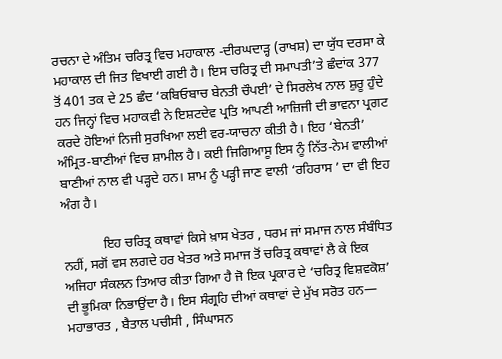ਰਚਨਾ ਦੇ ਅੰਤਿਮ ਚਰਿਤ੍ਰ ਵਿਚ ਮਹਾਕਾਲ -ਦੀਰਘਦਾੜ੍ਹ (ਰਾਖਸ਼) ਦਾ ਯੁੱਧ ਦਰਸਾ ਕੇ ਮਹਾਕਾਲ ਦੀ ਜਿਤ ਵਿਖਾਈ ਗਈ ਹੈ। ਇਸ ਚਰਿਤ੍ਰ ਦੀ ਸਮਾਪਤੀ’ਤੇ ਛੰਦਾਂਕ 377 ਤੋਂ 401 ਤਕ ਦੇ 25 ਛੰਦ ‘ਕਬਿਓਬਾਚ ਬੇਨਤੀ ਚੌਪਈ’ ਦੇ ਸਿਰਲੇਖ ਨਾਲ ਸ਼ੁਰੂ ਹੁੰਦੇ ਹਨ ਜਿਨ੍ਹਾਂ ਵਿਚ ਮਹਾਕਵੀ ਨੇ ਇਸ਼ਟਦੇਵ ਪ੍ਰਤਿ ਆਪਣੀ ਆਜ਼ਿਜੀ ਦੀ ਭਾਵਨਾ ਪ੍ਰਗਟ ਕਰਦੇ ਹੋਇਆਂ ਨਿਜੀ ਸੁਰਖਿਆ ਲਈ ਵਰ-ਯਾਚਨਾ ਕੀਤੀ ਹੈ। ਇਹ ‘ਬੇਨਤੀ’ ਅੰਮ੍ਰਿਤ-ਬਾਣੀਆਂ ਵਿਚ ਸ਼ਾਮੀਲ ਹੈ। ਕਈ ਜਿਗਿਆਸੂ ਇਸ ਨੂੰ ਨਿੱਤ-ਨੇਮ ਵਾਲੀਆਂ ਬਾਣੀਆਂ ਨਾਲ ਵੀ ਪੜ੍ਹਦੇ ਹਨ। ਸ਼ਾਮ ਨੂੰ ਪੜ੍ਹੀ ਜਾਣ ਵਾਲੀ ‘ਰਹਿਰਾਸ ’ ਦਾ ਵੀ ਇਹ ਅੰਗ ਹੈ।

            ਇਹ ਚਰਿਤ੍ਰ ਕਥਾਵਾਂ ਕਿਸੇ ਖ਼ਾਸ ਖੇਤਰ , ਧਰਮ ਜਾਂ ਸਮਾਜ ਨਾਲ ਸੰਬੰਧਿਤ ਨਹੀਂ, ਸਗੋਂ ਵਸ ਲਗਦੇ ਹਰ ਖੇਤਰ ਅਤੇ ਸਮਾਜ ਤੋਂ ਚਰਿਤ੍ਰ ਕਥਾਵਾਂ ਲੈ ਕੇ ਇਕ ਅਜਿਹਾ ਸੰਕਲਨ ਤਿਆਰ ਕੀਤਾ ਗਿਆ ਹੈ ਜੋ ਇਕ ਪ੍ਰਕਾਰ ਦੇ ‘ਚਰਿਤ੍ਰ ਵਿਸ਼ਵਕੋਸ਼’ ਦੀ ਭੂਮਿਕਾ ਨਿਭਾਉਂਦਾ ਹੈ। ਇਸ ਸੰਗ੍ਰਹਿ ਦੀਆਂ ਕਥਾਵਾਂ ਦੇ ਮੁੱਖ ਸਰੋਤ ਹਨ— ਮਹਾਭਾਰਤ , ਬੈਤਾਲ ਪਚੀਸੀ , ਸਿੰਘਾਸਨ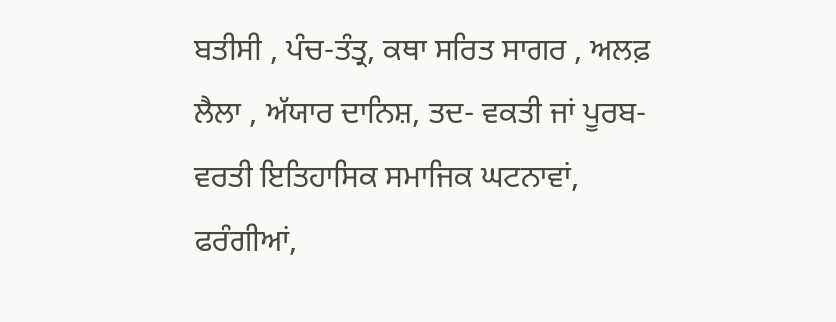ਬਤੀਸੀ , ਪੰਚ-ਤੰਤ੍ਰ, ਕਥਾ ਸਰਿਤ ਸਾਗਰ , ਅਲਫ਼ ਲੈਲਾ , ਅੱਯਾਰ ਦਾਨਿਸ਼, ਤਦ- ਵਕਤੀ ਜਾਂ ਪੂਰਬ-ਵਰਤੀ ਇਤਿਹਾਸਿਕ ਸਮਾਜਿਕ ਘਟਨਾਵਾਂ, ਫਰੰਗੀਆਂ,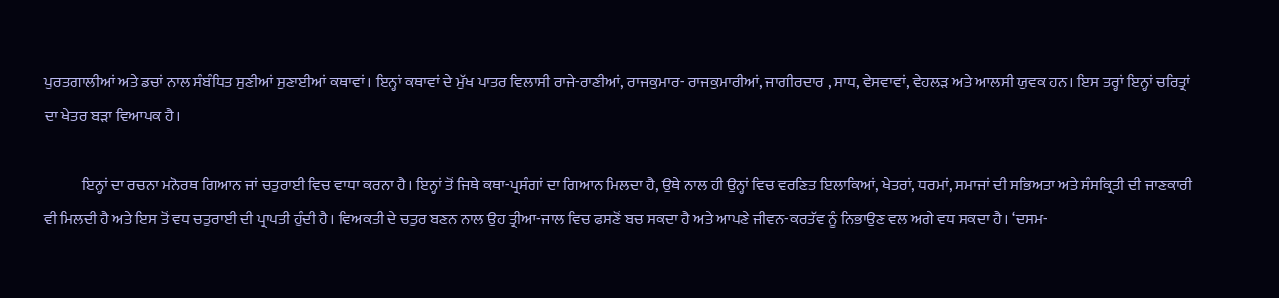ਪੁਰਤਗਾਲੀਆਂ ਅਤੇ ਡਚਾਂ ਨਾਲ ਸੰਬੰਧਿਤ ਸੁਣੀਆਂ ਸੁਣਾਈਆਂ ਕਥਾਵਾਂ। ਇਨ੍ਹਾਂ ਕਥਾਵਾਂ ਦੇ ਮੁੱਖ ਪਾਤਰ ਵਿਲਾਸੀ ਰਾਜੇ-ਰਾਣੀਆਂ, ਰਾਜਕੁਮਾਰ- ਰਾਜਕੁਮਾਰੀਆਂ, ਜਾਗੀਰਦਾਰ , ਸਾਧ, ਵੇਸਵਾਵਾਂ, ਵੇਹਲੜ ਅਤੇ ਆਲਸੀ ਯੁਵਕ ਹਨ। ਇਸ ਤਰ੍ਹਾਂ ਇਨ੍ਹਾਂ ਚਰਿਤ੍ਰਾਂ ਦਾ ਖੇਤਰ ਬੜਾ ਵਿਆਪਕ ਹੈ।

            ਇਨ੍ਹਾਂ ਦਾ ਰਚਨਾ ਮਨੋਰਥ ਗਿਆਨ ਜਾਂ ਚਤੁਰਾਈ ਵਿਚ ਵਾਧਾ ਕਰਨਾ ਹੈ। ਇਨ੍ਹਾਂ ਤੋਂ ਜਿਥੇ ਕਥਾ-ਪ੍ਰਸੰਗਾਂ ਦਾ ਗਿਆਨ ਮਿਲਦਾ ਹੈ, ਉਥੇ ਨਾਲ ਹੀ ਉਨ੍ਹਾਂ ਵਿਚ ਵਰਣਿਤ ਇਲਾਕਿਆਂ, ਖੇਤਰਾਂ, ਧਰਮਾਂ, ਸਮਾਜਾਂ ਦੀ ਸਭਿਅਤਾ ਅਤੇ ਸੰਸਕ੍ਰਿਤੀ ਦੀ ਜਾਣਕਾਰੀ ਵੀ ਮਿਲਦੀ ਹੈ ਅਤੇ ਇਸ ਤੋਂ ਵਧ ਚਤੁਰਾਈ ਦੀ ਪ੍ਰਾਪਤੀ ਹੁੰਦੀ ਹੈ। ਵਿਅਕਤੀ ਦੇ ਚਤੁਰ ਬਣਨ ਨਾਲ ਉਹ ਤ੍ਰੀਆ-ਜਾਲ ਵਿਚ ਫਸਣੋਂ ਬਚ ਸਕਦਾ ਹੈ ਅਤੇ ਆਪਣੇ ਜੀਵਨ-ਕਰਤੱਵ ਨੂੰ ਨਿਭਾਉਣ ਵਲ ਅਗੇ ਵਧ ਸਕਦਾ ਹੈ। ‘ਦਸਮ-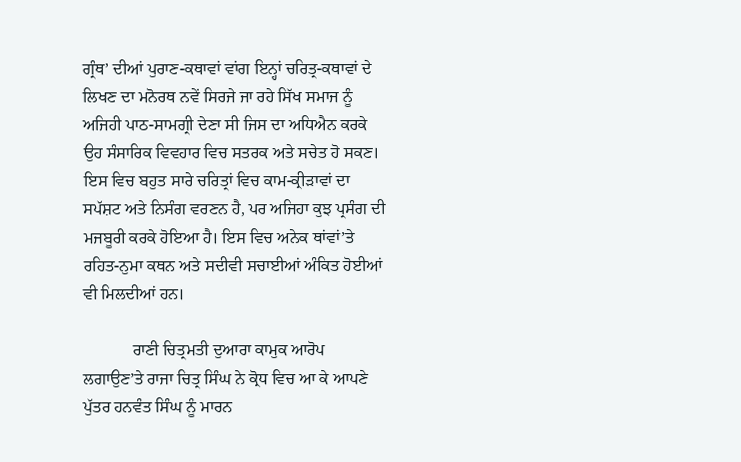ਗ੍ਰੰਥ’ ਦੀਆਂ ਪੁਰਾਣ-ਕਥਾਵਾਂ ਵਾਂਗ ਇਨ੍ਹਾਂ ਚਰਿਤ੍ਰ-ਕਥਾਵਾਂ ਦੇ ਲਿਖਣ ਦਾ ਮਨੋਰਥ ਨਵੇਂ ਸਿਰਜੇ ਜਾ ਰਹੇ ਸਿੱਖ ਸਮਾਜ ਨੂੰ ਅਜਿਹੀ ਪਾਠ-ਸਾਮਗ੍ਰੀ ਦੇਣਾ ਸੀ ਜਿਸ ਦਾ ਅਧਿਐਨ ਕਰਕੇ ਉਹ ਸੰਸਾਰਿਕ ਵਿਵਹਾਰ ਵਿਚ ਸਤਰਕ ਅਤੇ ਸਚੇਤ ਹੋ ਸਕਣ। ਇਸ ਵਿਚ ਬਹੁਤ ਸਾਰੇ ਚਰਿਤ੍ਰਾਂ ਵਿਚ ਕਾਮ-ਕ੍ਰੀੜਾਵਾਂ ਦਾ ਸਪੱਸ਼ਟ ਅਤੇ ਨਿਸੰਗ ਵਰਣਨ ਹੈ, ਪਰ ਅਜਿਹਾ ਕੁਝ ਪ੍ਰਸੰਗ ਦੀ ਮਜਬੂਰੀ ਕਰਕੇ ਹੋਇਆ ਹੈ। ਇਸ ਵਿਚ ਅਨੇਕ ਥਾਂਵਾਂ’ਤੇ ਰਹਿਤ-ਨੁਮਾ ਕਥਨ ਅਤੇ ਸਦੀਵੀ ਸਚਾਈਆਂ ਅੰਕਿਤ ਹੋਈਆਂ ਵੀ ਮਿਲਦੀਆਂ ਹਨ।

            ਰਾਣੀ ਚਿਤ੍ਰਮਤੀ ਦੁਆਰਾ ਕਾਮੁਕ ਆਰੋਪ ਲਗਾਉਣ’ਤੇ ਰਾਜਾ ਚਿਤ੍ਰ ਸਿੰਘ ਨੇ ਕ੍ਰੋਧ ਵਿਚ ਆ ਕੇ ਆਪਣੇ ਪੁੱਤਰ ਹਨਵੰਤ ਸਿੰਘ ਨੂੰ ਮਾਰਨ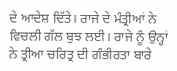ਦੇ ਆਦੇਸ਼ ਦਿੱਤੇ। ਰਾਜੇ ਦੇ ਮੰਤ੍ਰੀਆਂ ਨੇ ਵਿਚਲੀ ਗੱਲ ਬੁਝ ਲਈ। ਰਾਜੇ ਨੂੰ ਉਨ੍ਹਾਂ ਨੇ ਤ੍ਰੀਆ ਚਰਿਤ੍ਰ ਦੀ ਗੰਭੀਰਤਾ ਬਾਰੇ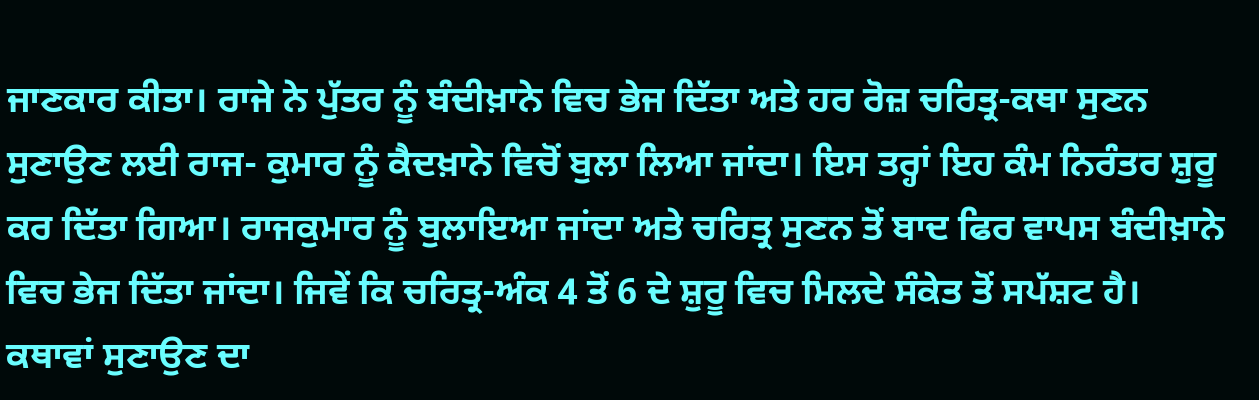ਜਾਣਕਾਰ ਕੀਤਾ। ਰਾਜੇ ਨੇ ਪੁੱਤਰ ਨੂੰ ਬੰਦੀਖ਼ਾਨੇ ਵਿਚ ਭੇਜ ਦਿੱਤਾ ਅਤੇ ਹਰ ਰੋਜ਼ ਚਰਿਤ੍ਰ-ਕਥਾ ਸੁਣਨ ਸੁਣਾਉਣ ਲਈ ਰਾਜ- ਕੁਮਾਰ ਨੂੰ ਕੈਦਖ਼ਾਨੇ ਵਿਚੋਂ ਬੁਲਾ ਲਿਆ ਜਾਂਦਾ। ਇਸ ਤਰ੍ਹਾਂ ਇਹ ਕੰਮ ਨਿਰੰਤਰ ਸ਼ੁਰੂ ਕਰ ਦਿੱਤਾ ਗਿਆ। ਰਾਜਕੁਮਾਰ ਨੂੰ ਬੁਲਾਇਆ ਜਾਂਦਾ ਅਤੇ ਚਰਿਤ੍ਰ ਸੁਣਨ ਤੋਂ ਬਾਦ ਫਿਰ ਵਾਪਸ ਬੰਦੀਖ਼ਾਨੇ ਵਿਚ ਭੇਜ ਦਿੱਤਾ ਜਾਂਦਾ। ਜਿਵੇਂ ਕਿ ਚਰਿਤ੍ਰ-ਅੰਕ 4 ਤੋਂ 6 ਦੇ ਸ਼ੁਰੂ ਵਿਚ ਮਿਲਦੇ ਸੰਕੇਤ ਤੋਂ ਸਪੱਸ਼ਟ ਹੈ। ਕਥਾਵਾਂ ਸੁਣਾਉਣ ਦਾ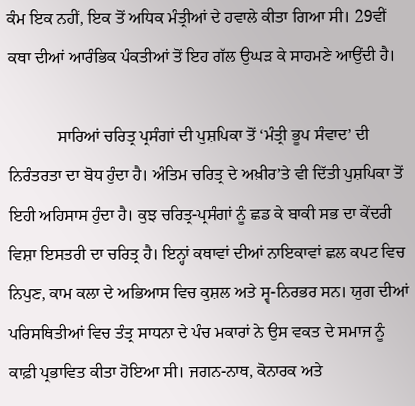ਕੰਮ ਇਕ ਨਹੀਂ, ਇਕ ਤੋਂ ਅਧਿਕ ਮੰਤ੍ਰੀਆਂ ਦੇ ਹਵਾਲੇ ਕੀਤਾ ਗਿਆ ਸੀ। 29ਵੀਂ ਕਥਾ ਦੀਆਂ ਆਰੰਭਿਕ ਪੰਕਤੀਆਂ ਤੋਂ ਇਹ ਗੱਲ ਉਘੜ ਕੇ ਸਾਹਮਣੇ ਆਉਂਦੀ ਹੈ।

            ਸਾਰਿਆਂ ਚਰਿਤ੍ਰ ਪ੍ਰਸੰਗਾਂ ਦੀ ਪੁਸ਼ਪਿਕਾ ਤੋਂ ‘ਮੰਤ੍ਰੀ ਭੂਪ ਸੰਵਾਦ’ ਦੀ ਨਿਰੰਤਰਤਾ ਦਾ ਬੋਧ ਹੁੰਦਾ ਹੈ। ਅੰਤਿਮ ਚਰਿਤ੍ਰ ਦੇ ਅਖ਼ੀਰ’ਤੇ ਵੀ ਦਿੱਤੀ ਪੁਸ਼ਪਿਕਾ ਤੋਂ ਇਹੀ ਅਹਿਸਾਸ ਹੁੰਦਾ ਹੈ। ਕੁਝ ਚਰਿਤ੍ਰ-ਪ੍ਰਸੰਗਾਂ ਨੂੰ ਛਡ ਕੇ ਬਾਕੀ ਸਭ ਦਾ ਕੇਂਦਰੀ ਵਿਸ਼ਾ ਇਸਤਰੀ ਦਾ ਚਰਿਤ੍ਰ ਹੈ। ਇਨ੍ਹਾਂ ਕਥਾਵਾਂ ਦੀਆਂ ਨਾਇਕਾਵਾਂ ਛਲ ਕਪਟ ਵਿਚ ਨਿਪੁਣ, ਕਾਮ ਕਲਾ ਦੇ ਅਭਿਆਸ ਵਿਚ ਕੁਸ਼ਲ ਅਤੇ ਸ੍ਵ-ਨਿਰਭਰ ਸਨ। ਯੁਗ ਦੀਆਂ ਪਰਿਸਥਿਤੀਆਂ ਵਿਚ ਤੰਤ੍ਰ ਸਾਧਨਾ ਦੇ ਪੰਚ ਮਕਾਰਾਂ ਨੇ ਉਸ ਵਕਤ ਦੇ ਸਮਾਜ ਨੂੰ ਕਾਫ਼ੀ ਪ੍ਰਭਾਵਿਤ ਕੀਤਾ ਹੋਇਆ ਸੀ। ਜਗਨ-ਨਾਥ, ਕੋਨਾਰਕ ਅਤੇ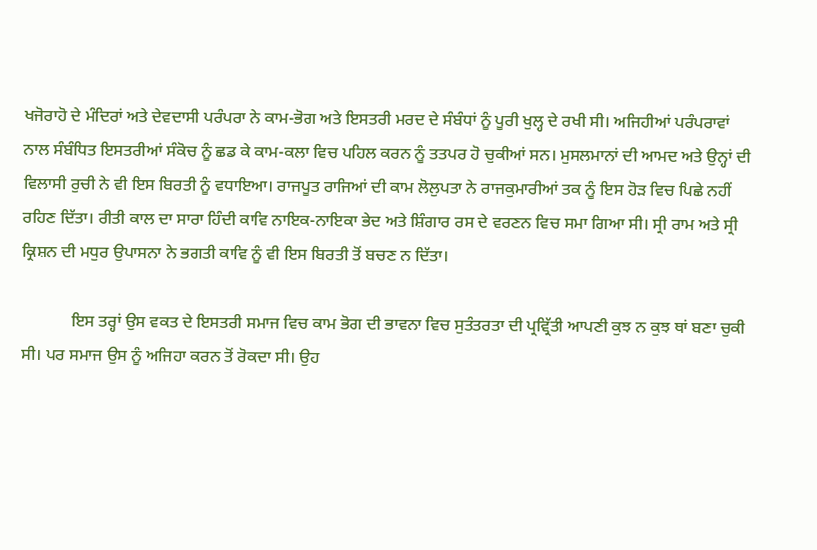ਖਜੋਰਾਹੋ ਦੇ ਮੰਦਿਰਾਂ ਅਤੇ ਦੇਵਦਾਸੀ ਪਰੰਪਰਾ ਨੇ ਕਾਮ-ਭੋਗ ਅਤੇ ਇਸਤਰੀ ਮਰਦ ਦੇ ਸੰਬੰਧਾਂ ਨੂੰ ਪੂਰੀ ਖੁਲ੍ਹ ਦੇ ਰਖੀ ਸੀ। ਅਜਿਹੀਆਂ ਪਰੰਪਰਾਵਾਂ ਨਾਲ ਸੰਬੰਧਿਤ ਇਸਤਰੀਆਂ ਸੰਕੋਚ ਨੂੰ ਛਡ ਕੇ ਕਾਮ-ਕਲਾ ਵਿਚ ਪਹਿਲ ਕਰਨ ਨੂੰ ਤਤਪਰ ਹੋ ਚੁਕੀਆਂ ਸਨ। ਮੁਸਲਮਾਨਾਂ ਦੀ ਆਮਦ ਅਤੇ ਉਨ੍ਹਾਂ ਦੀ ਵਿਲਾਸੀ ਰੁਚੀ ਨੇ ਵੀ ਇਸ ਬਿਰਤੀ ਨੂੰ ਵਧਾਇਆ। ਰਾਜਪੂਤ ਰਾਜਿਆਂ ਦੀ ਕਾਮ ਲੋਲੁਪਤਾ ਨੇ ਰਾਜਕੁਮਾਰੀਆਂ ਤਕ ਨੂੰ ਇਸ ਹੋੜ ਵਿਚ ਪਿਛੇ ਨਹੀਂ ਰਹਿਣ ਦਿੱਤਾ। ਰੀਤੀ ਕਾਲ ਦਾ ਸਾਰਾ ਹਿੰਦੀ ਕਾਵਿ ਨਾਇਕ-ਨਾਇਕਾ ਭੇਦ ਅਤੇ ਸ਼ਿੰਗਾਰ ਰਸ ਦੇ ਵਰਣਨ ਵਿਚ ਸਮਾ ਗਿਆ ਸੀ। ਸ੍ਰੀ ਰਾਮ ਅਤੇ ਸ੍ਰੀ ਕ੍ਰਿਸ਼ਨ ਦੀ ਮਧੁਰ ਉਪਾਸਨਾ ਨੇ ਭਗਤੀ ਕਾਵਿ ਨੂੰ ਵੀ ਇਸ ਬਿਰਤੀ ਤੋਂ ਬਚਣ ਨ ਦਿੱਤਾ।

            ਇਸ ਤਰ੍ਹਾਂ ਉਸ ਵਕਤ ਦੇ ਇਸਤਰੀ ਸਮਾਜ ਵਿਚ ਕਾਮ ਭੋਗ ਦੀ ਭਾਵਨਾ ਵਿਚ ਸੁਤੰਤਰਤਾ ਦੀ ਪ੍ਰਵ੍ਰਿੱਤੀ ਆਪਣੀ ਕੁਝ ਨ ਕੁਝ ਥਾਂ ਬਣਾ ਚੁਕੀ ਸੀ। ਪਰ ਸਮਾਜ ਉਸ ਨੂੰ ਅਜਿਹਾ ਕਰਨ ਤੋਂ ਰੋਕਦਾ ਸੀ। ਉਹ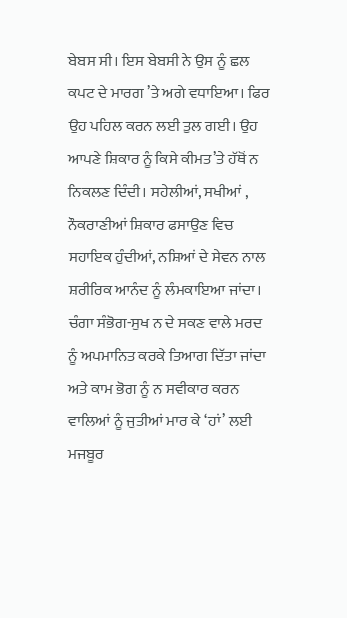ਬੇਬਸ ਸੀ। ਇਸ ਬੇਬਸੀ ਨੇ ਉਸ ਨੂੰ ਛਲ ਕਪਟ ਦੇ ਮਾਰਗ ’ਤੇ ਅਗੇ ਵਧਾਇਆ। ਫਿਰ ਉਹ ਪਹਿਲ ਕਰਨ ਲਈ ਤੁਲ ਗਈ। ਉਹ ਆਪਣੇ ਸ਼ਿਕਾਰ ਨੂੰ ਕਿਸੇ ਕੀਮਤ’ਤੇ ਹੱਥੋਂ ਨ ਨਿਕਲਣ ਦਿੰਦੀ। ਸਹੇਲੀਆਂ, ਸਖੀਆਂ , ਨੌਕਰਾਣੀਆਂ ਸ਼ਿਕਾਰ ਫਸਾਉਣ ਵਿਚ ਸਹਾਇਕ ਹੁੰਦੀਆਂ, ਨਸ਼ਿਆਂ ਦੇ ਸੇਵਨ ਨਾਲ ਸ਼ਰੀਰਿਕ ਆਨੰਦ ਨੂੰ ਲੰਮਕਾਇਆ ਜਾਂਦਾ। ਚੰਗਾ ਸੰਭੋਗ-ਸੁਖ ਨ ਦੇ ਸਕਣ ਵਾਲੇ ਮਰਦ ਨੂੰ ਅਪਮਾਨਿਤ ਕਰਕੇ ਤਿਆਗ ਦਿੱਤਾ ਜਾਂਦਾ ਅਤੇ ਕਾਮ ਭੋਗ ਨੂੰ ਨ ਸਵੀਕਾਰ ਕਰਨ ਵਾਲਿਆਂ ਨੂੰ ਜੁਤੀਆਂ ਮਾਰ ਕੇ ‘ਹਾਂ’ ਲਈ ਮਜਬੂਰ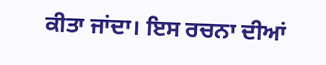ਕੀਤਾ ਜਾਂਦਾ। ਇਸ ਰਚਨਾ ਦੀਆਂ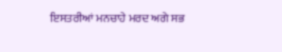ਇਸਤਰੀਆਂ ਮਨਚਾਹੇ ਮਰਦ ਅਗੇ ਸਭ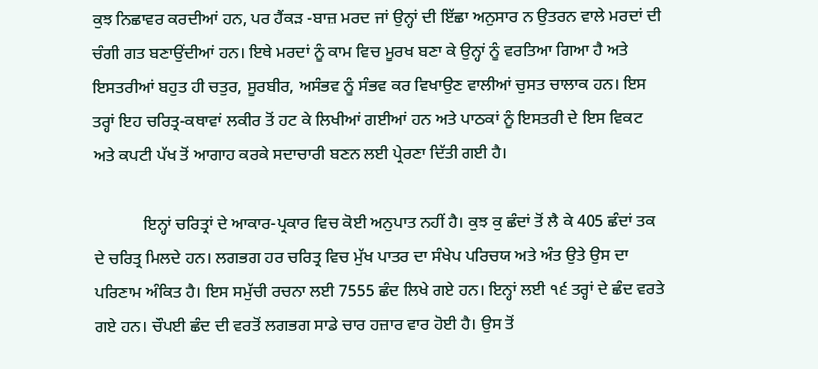ਕੁਝ ਨਿਛਾਵਰ ਕਰਦੀਆਂ ਹਨ, ਪਰ ਹੈਂਕੜ -ਬਾਜ਼ ਮਰਦ ਜਾਂ ਉਨ੍ਹਾਂ ਦੀ ਇੱਛਾ ਅਨੁਸਾਰ ਨ ਉਤਰਨ ਵਾਲੇ ਮਰਦਾਂ ਦੀ ਚੰਗੀ ਗਤ ਬਣਾਉਂਦੀਆਂ ਹਨ। ਇਥੇ ਮਰਦਾਂ ਨੂੰ ਕਾਮ ਵਿਚ ਮੂਰਖ ਬਣਾ ਕੇ ਉਨ੍ਹਾਂ ਨੂੰ ਵਰਤਿਆ ਗਿਆ ਹੈ ਅਤੇ ਇਸਤਰੀਆਂ ਬਹੁਤ ਹੀ ਚਤੁਰ, ਸੂਰਬੀਰ, ਅਸੰਭਵ ਨੂੰ ਸੰਭਵ ਕਰ ਵਿਖਾਉਣ ਵਾਲੀਆਂ ਚੁਸਤ ਚਾਲਾਕ ਹਨ। ਇਸ ਤਰ੍ਹਾਂ ਇਹ ਚਰਿਤ੍ਰ-ਕਥਾਵਾਂ ਲਕੀਰ ਤੋਂ ਹਟ ਕੇ ਲਿਖੀਆਂ ਗਈਆਂ ਹਨ ਅਤੇ ਪਾਠਕਾਂ ਨੂੰ ਇਸਤਰੀ ਦੇ ਇਸ ਵਿਕਟ ਅਤੇ ਕਪਟੀ ਪੱਖ ਤੋਂ ਆਗਾਹ ਕਰਕੇ ਸਦਾਚਾਰੀ ਬਣਨ ਲਈ ਪ੍ਰੇਰਣਾ ਦਿੱਤੀ ਗਈ ਹੈ।

            ਇਨ੍ਹਾਂ ਚਰਿਤ੍ਰਾਂ ਦੇ ਆਕਾਰ-ਪ੍ਰਕਾਰ ਵਿਚ ਕੋਈ ਅਨੁਪਾਤ ਨਹੀਂ ਹੈ। ਕੁਝ ਕੁ ਛੰਦਾਂ ਤੋਂ ਲੈ ਕੇ 405 ਛੰਦਾਂ ਤਕ ਦੇ ਚਰਿਤ੍ਰ ਮਿਲਦੇ ਹਨ। ਲਗਭਗ ਹਰ ਚਰਿਤ੍ਰ ਵਿਚ ਮੁੱਖ ਪਾਤਰ ਦਾ ਸੰਖੇਪ ਪਰਿਚਯ ਅਤੇ ਅੰਤ ਉਤੇ ਉਸ ਦਾ ਪਰਿਣਾਮ ਅੰਕਿਤ ਹੈ। ਇਸ ਸਮੁੱਚੀ ਰਚਨਾ ਲਈ 7555 ਛੰਦ ਲਿਖੇ ਗਏ ਹਨ। ਇਨ੍ਹਾਂ ਲਈ ੧੬ ਤਰ੍ਹਾਂ ਦੇ ਛੰਦ ਵਰਤੇ ਗਏ ਹਨ। ਚੌਪਈ ਛੰਦ ਦੀ ਵਰਤੋਂ ਲਗਭਗ ਸਾਡੇ ਚਾਰ ਹਜ਼ਾਰ ਵਾਰ ਹੋਈ ਹੈ। ਉਸ ਤੋਂ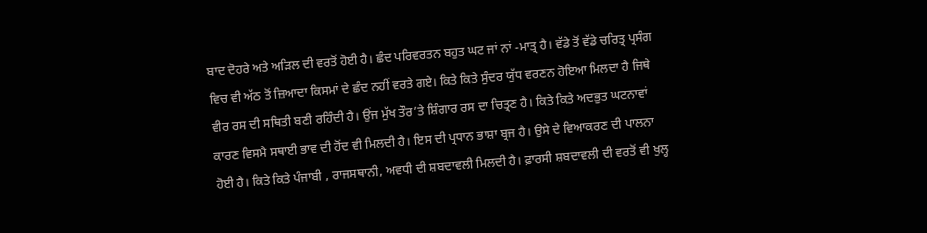ਬਾਦ ਦੋਹਰੇ ਅਤੇ ਅੜਿਲ ਦੀ ਵਰਤੋਂ ਹੋਈ ਹੈ। ਛੰਦ ਪਰਿਵਰਤਨ ਬਹੁਤ ਘਟ ਜਾਂ ਨਾਂ -ਮਾਤ੍ਰ ਹੈ। ਵੱਡੇ ਤੋਂ ਵੱਡੇ ਚਰਿਤ੍ਰ ਪ੍ਰਸੰਗ ਵਿਚ ਵੀ ਅੱਠ ਤੋਂ ਜ਼ਿਆਦਾ ਕਿਸਮਾਂ ਦੇ ਛੰਦ ਨਹੀਂ ਵਰਤੇ ਗਏ। ਕਿਤੇ ਕਿਤੇ ਸੁੰਦਰ ਯੁੱਧ ਵਰਣਨ ਹੋਇਆ ਮਿਲਦਾ ਹੈ ਜਿਥੇ ਵੀਰ ਰਸ ਦੀ ਸਥਿਤੀ ਬਣੀ ਰਹਿੰਦੀ ਹੈ। ਉਂਜ ਮੁੱਖ ਤੌਰ’ਤੇ ਸ਼ਿੰਗਾਰ ਰਸ ਦਾ ਚਿਤ੍ਰਣ ਹੈ। ਕਿਤੇ ਕਿਤੇ ਅਦਭੁਤ ਘਟਨਾਵਾਂ ਕਾਰਣ ਵਿਸਮੈ ਸਥਾਈ ਭਾਵ ਦੀ ਹੋਂਦ ਵੀ ਮਿਲਦੀ ਹੈ। ਇਸ ਦੀ ਪ੍ਰਧਾਨ ਭਾਸ਼ਾ ਬ੍ਰਜ ਹੈ। ਉਸੇ ਦੇ ਵਿਆਕਰਣ ਦੀ ਪਾਲਨਾ ਹੋਈ ਹੈ। ਕਿਤੇ ਕਿਤੇ ਪੰਜਾਬੀ , ਰਾਜਸਥਾਨੀ, ਅਵਧੀ ਦੀ ਸ਼ਬਦਾਵਲੀ ਮਿਲਦੀ ਹੈ। ਫ਼ਾਰਸੀ ਸ਼ਬਦਾਵਲੀ ਦੀ ਵਰਤੋਂ ਵੀ ਖੁਲ੍ਹ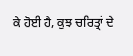ਕੇ ਹੋਈ ਹੈ, ਕੁਝ ਚਰਿਤ੍ਰਾਂ ਦੇ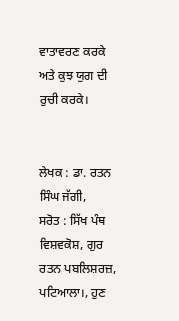ਵਾਤਾਵਰਣ ਕਰਕੇ ਅਤੇ ਕੁਝ ਯੁਗ ਦੀ ਰੁਚੀ ਕਰਕੇ।


ਲੇਖਕ : ਡਾ. ਰਤਨ ਸਿੰਘ ਜੱਗੀ,
ਸਰੋਤ : ਸਿੱਖ ਪੰਥ ਵਿਸ਼ਵਕੋਸ਼, ਗੁਰ ਰਤਨ ਪਬਲਿਸ਼ਰਜ਼, ਪਟਿਆਲਾ।, ਹੁਣ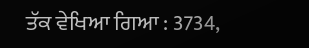ਤੱਕ ਵੇਖਿਆ ਗਿਆ : 3734,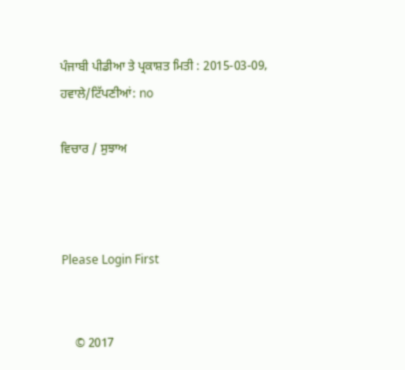ਪੰਜਾਬੀ ਪੀਡੀਆ ਤੇ ਪ੍ਰਕਾਸ਼ਤ ਮਿਤੀ : 2015-03-09, ਹਵਾਲੇ/ਟਿੱਪਣੀਆਂ: no

ਵਿਚਾਰ / ਸੁਝਾਅ



Please Login First


    © 2017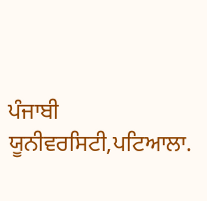ਪੰਜਾਬੀ ਯੂਨੀਵਰਸਿਟੀ,ਪਟਿਆਲਾ.